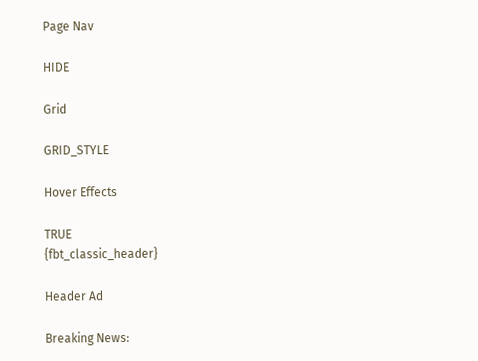Page Nav

HIDE

Grid

GRID_STYLE

Hover Effects

TRUE
{fbt_classic_header}

Header Ad

Breaking News: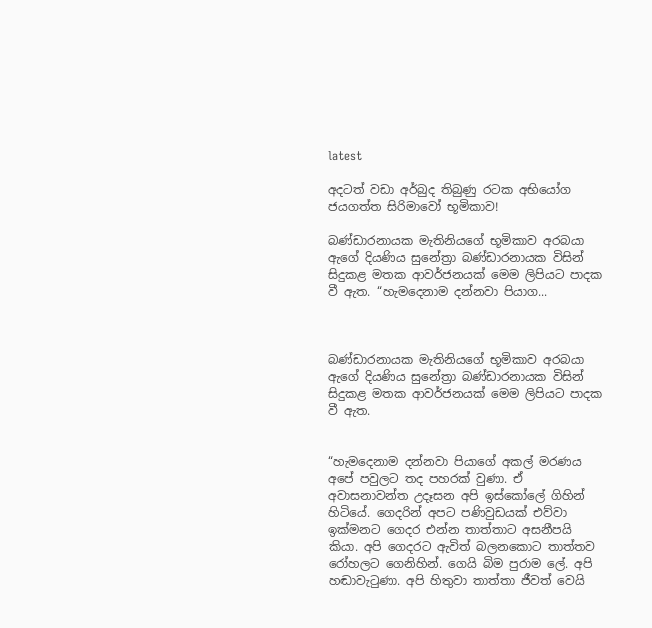latest

අදටත් වඩා අර්බුද තිබුණු රටක අභියෝග ජයගත්ත සිරිමාවෝ භූමිකාව!

බණ්ඩාරනායක මැතිනියගේ භූමිකාව අරබයා ඇගේ දියණිය සුනේත්‍රා බණ්ඩාරනායක විසින් සිදුකළ මතක ආවර්ජනයක් මෙම ලිපියට පාදක වී ඇත. “හැමදෙනාම දන්නවා පියාග...



බණ්ඩාරනායක මැතිනියගේ භූමිකාව අරබයා ඇගේ දියණිය සුනේත්‍රා බණ්ඩාරනායක විසින් සිදුකළ මතක ආවර්ජනයක් මෙම ලිපියට පාදක වී ඇත.


“හැමදෙනාම දන්නවා පියාගේ අකල් මරණය අපේ පවුලට තද පහරක් වුණා. ඒ අවාසනාවන්ත උදෑසන අපි ඉස්කෝලේ ගිහින් හිටියේ. ගෙදරින් අපට පණිවුඩයක් එව්වා ඉක්මනට ගෙදර එන්න තාත්තාට අසනීපයි කියා. අපි ගෙදරට ඇවිත් බලනකොට තාත්තව රෝහලට ගෙනිහින්. ගෙයි බිම පුරාම ලේ. අපි හඬාවැටුණා. අපි හිතුවා තාත්තා ජීවත් වෙයි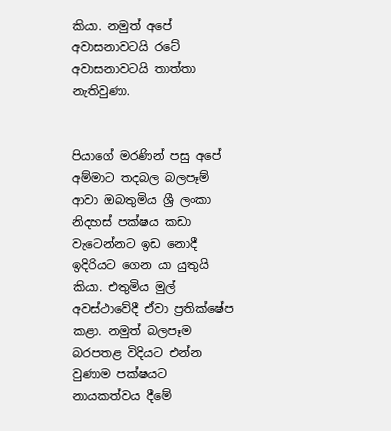කියා. නමුත් අපේ අවාසනාවටයි රටේ අවාසනාවටයි තාත්තා නැතිවුණා.


පියාගේ මරණින් පසු අපේ අම්මාට තදබල බලපෑම් ආවා ඔබතුමිය ශ්‍රී ලංකා නිදහස් පක්ෂය කඩා වැටෙන්නට ඉඩ නොදී ඉදිරියට ගෙන යා යුතුයි කියා. එතුමිය මුල් අවස්ථාවේදී ඒවා ප්‍රතික්ෂේප කළා. නමුත් බලපෑම බරපතළ විදියට එන්න වුණාම පක්ෂයට නායකත්වය දීමේ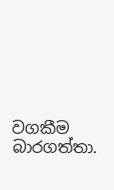වගකීම බාරගත්තා.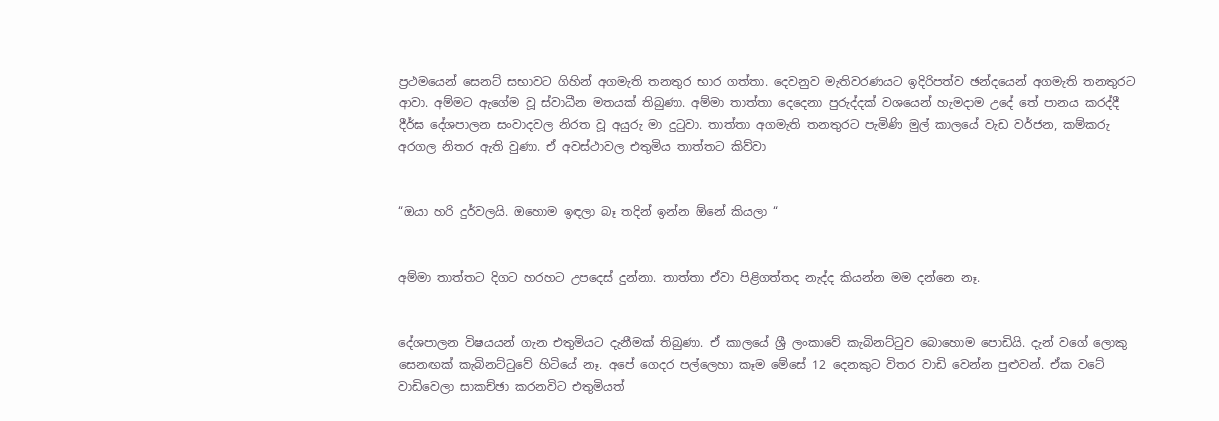ප්‍රථමයෙන් සෙනට් සභාවට ගිහින් අගමැති තනතුර භාර ගත්තා. දෙවනුව මැතිවරණයට ඉදිරිපත්ව ඡන්දයෙන් අගමැති තනතුරට ආවා. අම්මට ඇගේම වූ ස්වාධීන මතයක් තිබුණා. අම්මා තාත්තා දෙදෙනා පුරුද්දක් වශයෙන් හැමදාම උදේ තේ පානය කරද්දී දීර්ඝ දේශපාලන සංවාදවල නිරත වූ අයුරු මා දුටුවා. තාත්තා අගමැති තනතුරට පැමිණි මුල් කාලයේ වැඩ වර්ජන, කම්කරු අරගල නිතර ඇති වුණා. ඒ අවස්ථාවල එතුමිය තාත්තට කිව්වා


“ඔයා හරි දුර්වලයි. ඔහොම ඉඳලා බෑ තදින් ඉන්න ඕනේ කියලා “


අම්මා තාත්තට දිගට හරහට උපදෙස් දුන්නා. තාත්තා ඒවා පිළිගත්තද නැද්ද කියන්න මම දන්නෙ නෑ.


දේශපාලන විෂයයන් ගැන එතුමියට දැනීමක් තිබුණා. ඒ කාලයේ ශ්‍රී ලංකාවේ කැබිනට්ටුව බොහොම පොඩියි. දැන් වගේ ලොකු සෙනඟක් කැබිනට්ටුවේ හිටියේ නෑ. අපේ ගෙදර පල්ලෙහා කෑම මේසේ 12 දෙනකුට විතර වාඩි වෙන්න පුළුවන්. ඒක වටේ වාඩිවෙලා සාකච්ඡා කරනවිට එතුමියත්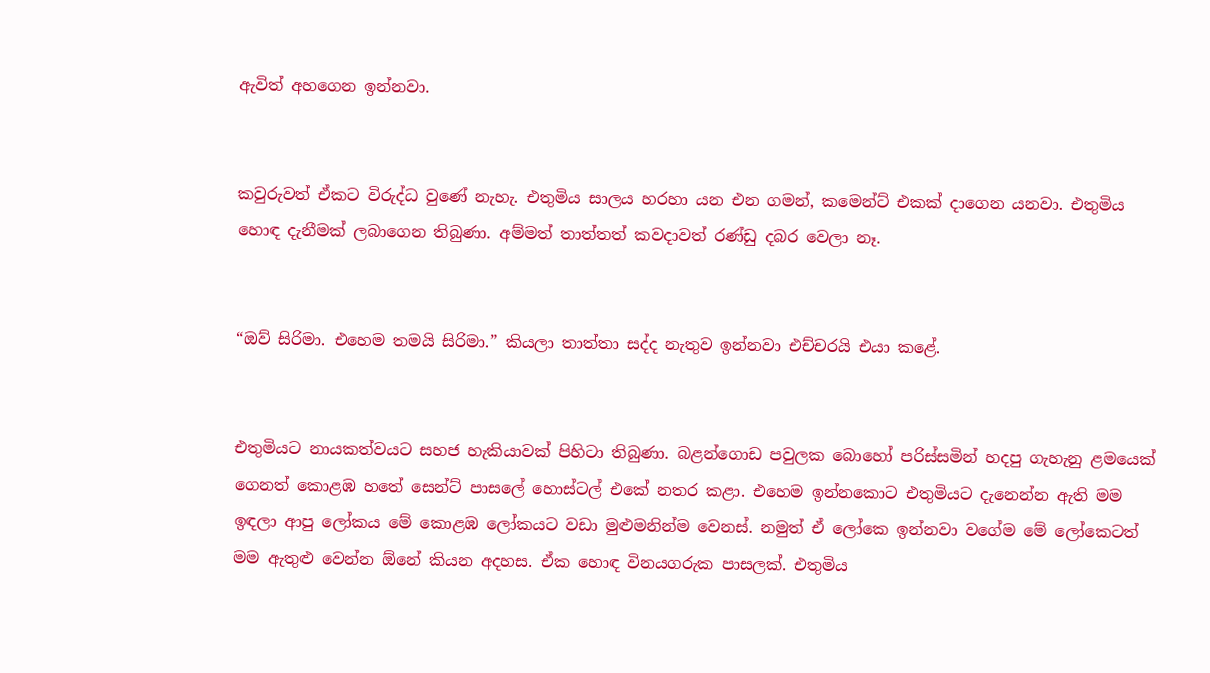ඇවිත් අහගෙන ඉන්නවා.


කවුරුවත් ඒකට විරුද්ධ වුණේ නැහැ. එතුමිය සාලය හරහා යන එන ගමන්, කමෙන්ට් එකක් දාගෙන යනවා. එතුමිය හොඳ දැනීමක් ලබාගෙන තිබුණා. අම්මත් තාත්තත් කවදාවත් රණ්ඩු දබර වෙලා නෑ.


“ඔව් සිරිමා. එහෙම තමයි සිරිමා.” කියලා තාත්තා සද්ද නැතුව ඉන්නවා එච්චරයි එයා කළේ.


එතුමියට නායකත්වයට සහජ හැකියාවක් පිහිටා තිබුණා. බළන්ගොඩ පවුලක බොහෝ පරිස්සමින් හදපු ගැහැනු ළමයෙක් ගෙනත් කොළඹ හතේ සෙන්ට් පාසලේ හොස්ටල් එකේ නතර කළා. එහෙම ඉන්නකොට එතුමියට දැනෙන්න ඇති මම ඉඳලා ආපු ලෝකය මේ කොළඹ ලෝකයට වඩා මුළුමනින්ම වෙනස්. නමුත් ඒ ලෝකෙ ඉන්නවා වගේම මේ ලෝකෙටත් මම ඇතුළු වෙන්න ඕනේ කියන අදහස. ඒක හොඳ විනයගරුක පාසලක්. එතුමිය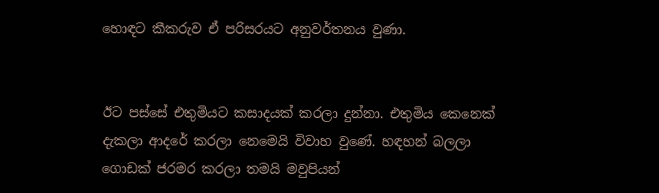හොඳට කීකරුව ඒ පරිසරයට අනුවර්තනය වුණා.


ඊට පස්සේ එතුමියට කසාදයක් කරලා දුන්නා. එතුමිය කෙනෙක් දැකලා ආදරේ කරලා නෙමෙයි විවාහ වුණේ. හඳහන් බලලා ගොඩක් ජරමර කරලා තමයි මවුපියන්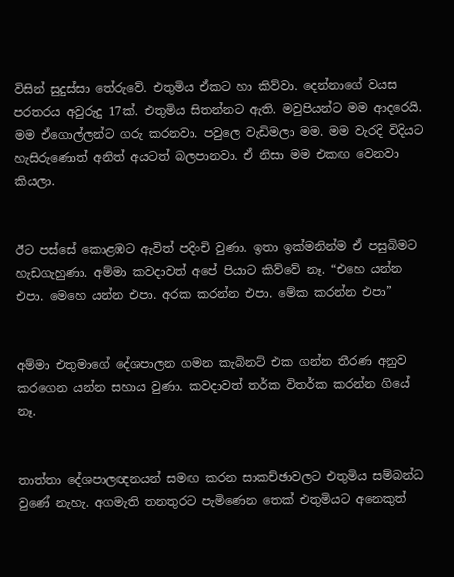විසින් සුදුස්සා තේරුවේ. එතුමිය ඒකට හා කිව්වා. දෙන්නාගේ වයස පරතරය අවුරුදු 17ක්. එතුමිය සිතන්නට ඇති. මවුපියන්ට මම ආදරෙයි. මම ඒගොල්ලන්ට ගරු කරනවා. පවුලෙ වැඩිමලා මම. මම වැරදි විදියට හැසිරුණොත් අනිත් අයටත් බලපානවා. ඒ නිසා මම එකඟ වෙනවා කියලා.


ඊට පස්සේ කොළඹට ඇවිත් පදිංචි වුණා. ඉතා ඉක්මනින්ම ඒ පසුබිමට හැඩගැහුණා. අම්මා කවදාවත් අපේ පියාට කිව්වේ නෑ. “එහෙ යන්න එපා. මෙහෙ යන්න එපා. අරක කරන්න එපා. මේක කරන්න එපා”


අම්මා එතුමාගේ දේශපාලන ගමන කැබිනට් එක ගන්න තීරණ අනුව කරගෙන යන්න සහාය වුණා. කවදාවත් තර්ක විතර්ක කරන්න ගියේ නෑ.


තාත්තා දේශපාලඥනයන් සමඟ කරන සාකච්ඡාවලට එතුමිය සම්බන්ධ වුණේ නැහැ. අගමැති තනතුරට පැමිණෙන තෙක් එතුමියට අනෙකුත්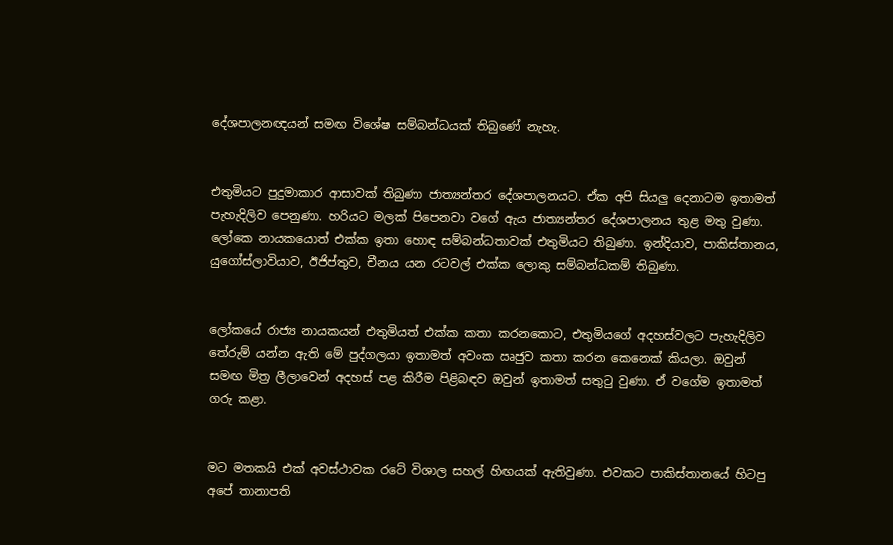දේශපාලනඥයන් සමඟ විශේෂ සම්බන්ධයක් තිබුණේ නැහැ.


එතුමියට පුදුමාකාර ආසාවක් තිබුණා ජාත්‍යන්තර දේශපාලනයට. ඒක අපි සියලු දෙනාටම ඉතාමත් පැහැදිලිව පෙනුණා. හරියට මලක් පිපෙනවා වගේ ඇය ජාත්‍යන්තර දේශපාලනය තුළ මතු වුණා. ලෝකෙ නායකයොත් එක්ක ඉතා හොඳ සම්බන්ධතාවක් එතුමියට තිබුණා. ඉන්දියාව, පාකිස්තානය, යුගෝස්ලාවියාව, ඊජිප්තුව, චීනය යන රටවල් එක්ක ලොකු සම්බන්ධකම් තිබුණා.


ලෝකයේ රාජ්‍ය නායකයන් එතුමියත් එක්ක කතා කරනකොට, එතුමියගේ අදහස්වලට පැහැදිලිව තේරුම් යන්න ඇති මේ පුද්ගලයා ඉතාමත් අවංක ඍජුව කතා කරන කෙනෙක් කියලා. ඔවුන් සමඟ මිත්‍ර ලීලාවෙන් අදහස් පළ කිරීම පිළිබඳව ඔවුන් ඉතාමත් සතුටු වුණා. ඒ වගේම ඉතාමත් ගරු කළා.


මට මතකයි එක් අවස්ථාවක රටේ විශාල සහල් හිඟයක් ඇතිවුණා. එවකට පාකිස්තානයේ හිටපු අපේ තානාපති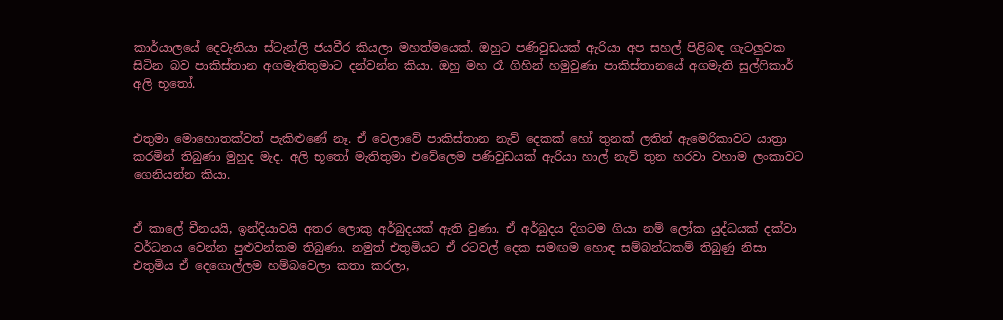කාර්යාලයේ දෙවැනියා ස්ටැන්ලි ජයවීර කියලා මහත්මයෙක්. ඔහුට පණිවුඩයක් ඇරියා අප සහල් පිළිබඳ ගැටලුවක සිටින බව පාකිස්තාන අගමැතිතුමාට දන්වන්න කියා. ඔහු මහ රෑ ගිහින් හමුවුණා පාකිස්තානයේ අගමැති සුල්ෆිකාර් අලි භූතෝ.


එතුමා මොහොතක්වත් පැකිළුණේ නෑ. ඒ වෙලාවේ පාකිස්තාන නැව් දෙකක් හෝ තුනක් ලතින් ඇමෙරිකාවට යාත්‍රා කරමින් තිබුණා මුහුද මැද. අලි භූතෝ මැතිතුමා එවේලෙම පණිවුඩයක් ඇරියා හාල් නැව් තුන හරවා වහාම ලංකාවට ගෙනියන්න කියා.


ඒ කාලේ චීනයයි, ඉන්දියාවයි අතර ලොකු අර්බුදයක් ඇති වුණා. ඒ අර්බුදය දිගටම ගියා නම් ලෝක යුද්ධයක් දක්වා වර්ධනය වෙන්න පුළුවන්කම තිබුණා. නමුත් එතුමියට ඒ රටවල් දෙක සමඟම හොඳ සම්බන්ධකම් තිබුණු නිසා එතුමිය ඒ දෙගොල්ලම හම්බවෙලා කතා කරලා,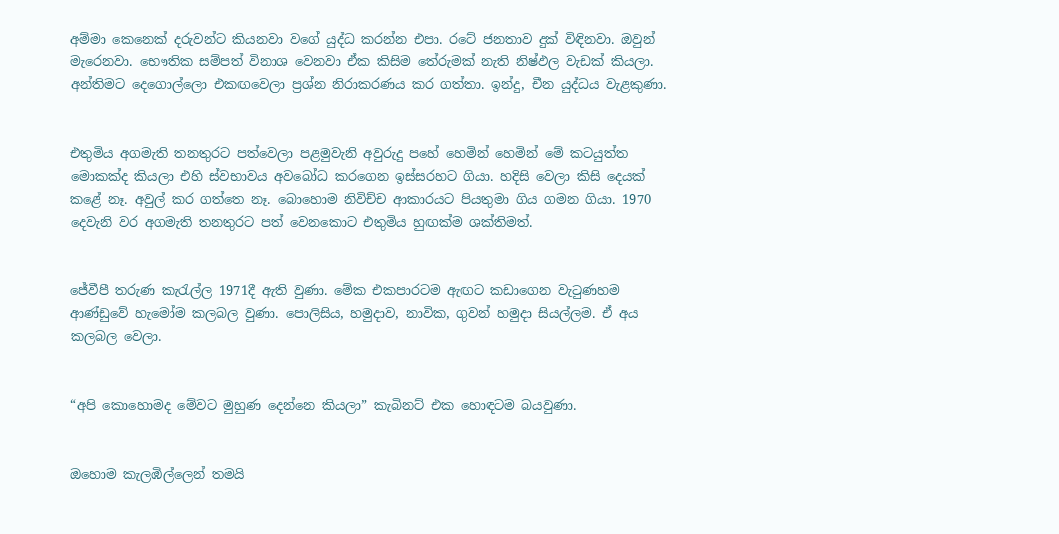අම්මා කෙනෙක් දරුවන්ට කියනවා වගේ යුද්ධ කරන්න එපා. රටේ ජනතාව දුක් විඳිනවා. ඔවුන් මැරෙනවා. භෞතික සම්පත් විනාශ වෙනවා ඒක කිසිම තේරුමක් නැති නිෂ්ඵල වැඩක් කියලා. අන්තිමට දෙගොල්ලො එකඟවෙලා ප්‍රශ්න නිරාකරණය කර ගත්තා. ඉන්දු, චීන යුද්ධය වැළකුණා.


එතුමිය අගමැති තනතුරට පත්වෙලා පළමුවැනි අවුරුදු පහේ හෙමින් හෙමින් මේ කටයුත්ත මොකක්ද කියලා එහි ස්වභාවය අවබෝධ කරගෙන ඉස්සරහට ගියා. හදිසි වෙලා කිසි දෙයක් කළේ නෑ. අවුල් කර ගත්තෙ නෑ. බොහොම නිවිච්ච ආකාරයට පියතුමා ගිය ගමන ගියා. 1970 දෙවැනි වර අගමැති තනතුරට පත් වෙනකොට එතුමිය හුඟක්ම ශක්තිමත්.


ජේවීපී තරුණ කැරැල්ල 1971දී ඇති වුණා. මේක එකපාරටම ඇඟට කඩාගෙන වැටුණහම ආණ්ඩුවේ හැමෝම කලබල වුණා. පොලිසිය, හමුදාව, නාවික, ගුවන් හමුදා සියල්ලම. ඒ අය කලබල වෙලා.


“අපි කොහොමද මේවට මුහුණ දෙන්නෙ කියලා” කැබිනට් එක හොඳටම බයවුණා.


ඔහොම කැලඹිල්ලෙන් තමයි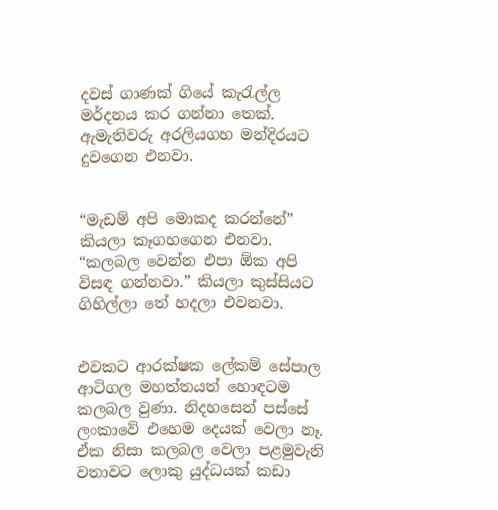දවස් ගාණක් ගියේ කැරැල්ල මර්දනය කර ගන්නා තෙක්. ඇමැතිවරු අරලියගහ මන්දිරයට දුවගෙන එනවා.


“මැඩම් අපි මොකද කරන්නේ” කියලා කෑගහගෙන එනවා. “කලබල වෙන්න එපා ඕක අපි විසඳ ගන්නවා.” කියලා කුස්සියට ගිහිල්ලා තේ හදලා එවනවා.


එවකට ආරක්ෂක ලේකම් සේපාල ආටිගල මහත්තයත් හොඳටම කලබල වුණා. නිදහසෙන් පස්සේ ලංකාවේ එහෙම දෙයක් වෙලා නෑ. ඒක නිසා කලබල වෙලා පළමුවැනි වතාවට ලොකු යුද්ධයක් කඩා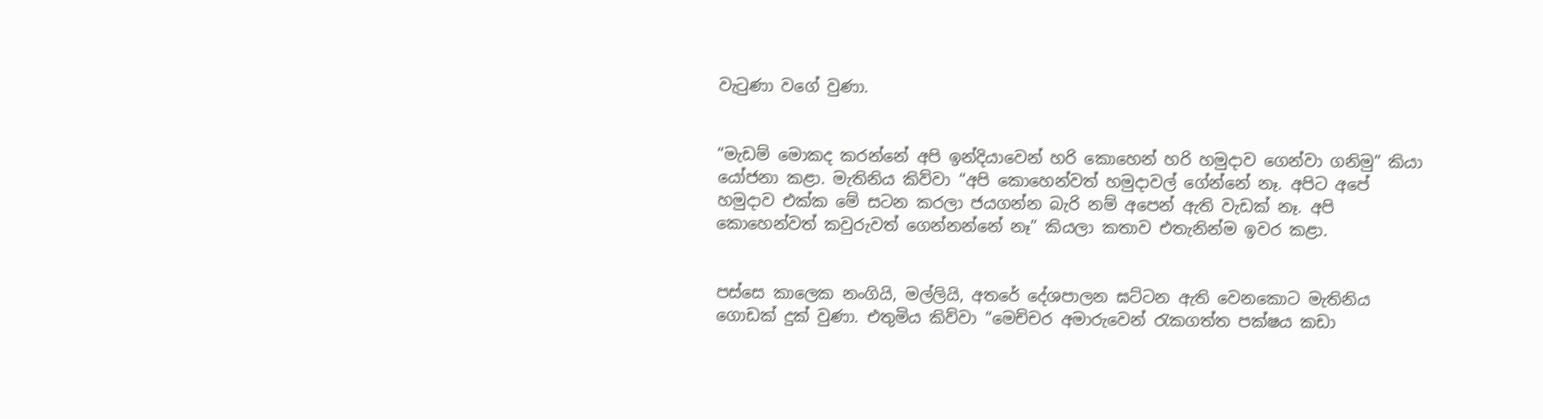වැටුණා වගේ වුණා.


“මැඩම් මොකද කරන්නේ අපි ඉන්දියාවෙන් හරි කොහෙන් හරි හමුදාව ගෙන්වා ගනිමු” කියා යෝජනා කළා. මැතිනිය කිව්වා “අපි කොහෙන්වත් හමුදාවල් ගේන්නේ නෑ. අපිට අපේ හමුදාව එක්ක මේ සටන කරලා ජයගන්න බැරි නම් අපෙන් ඇති වැඩක් නෑ. අපි කොහෙන්වත් කවුරුවත් ගෙන්නන්නේ නෑ” කියලා කතාව එතැනින්ම ඉවර කළා.


පස්සෙ කාලෙක නංගියි, මල්ලියි, අතරේ දේශපාලන ඝට්ටන ඇති වෙනකොට මැතිනිය ගොඩක් දුක් වුණා. එතුමිය කිව්වා “මෙච්චර අමාරුවෙන් රැකගත්ත පක්ෂය කඩා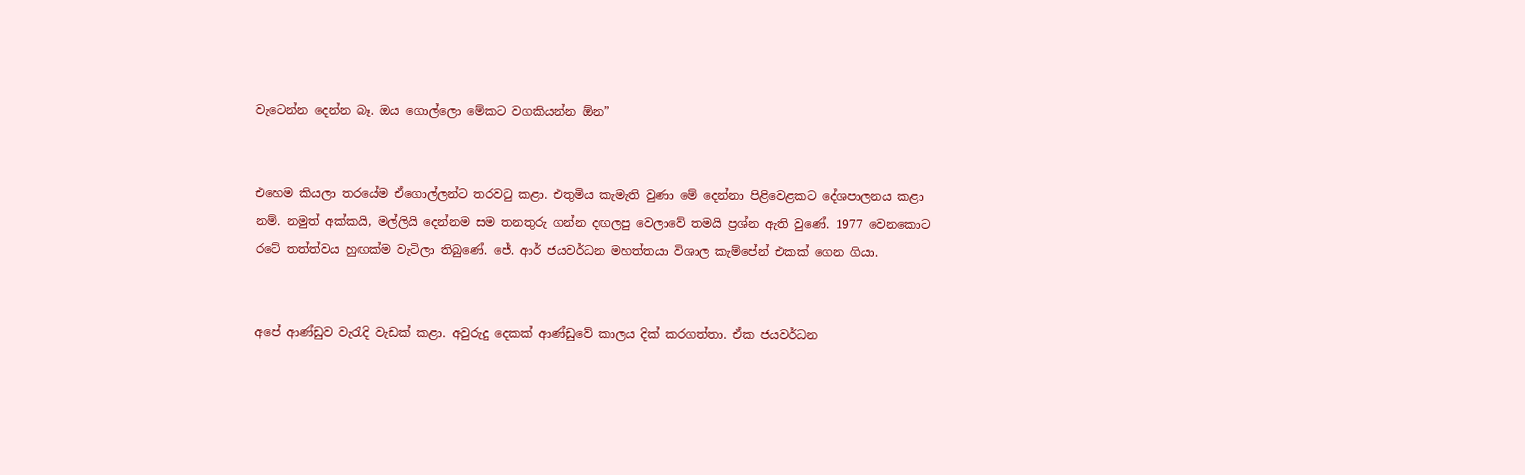වැටෙන්න දෙන්න බෑ. ඔය ගොල්ලො මේකට වගකියන්න ඕන”


එහෙම කියලා තරයේම ඒගොල්ලන්ට තරවටු කළා. එතුමිය කැමැති වුණා මේ දෙන්නා පිළිවෙළකට දේශපාලනය කළා නම්. නමුත් අක්කයි, මල්ලියි දෙන්නම සම තනතුරු ගන්න දඟලපු වෙලාවේ තමයි ප්‍රශ්න ඇති වුණේ. 1977 වෙනකොට රටේ තත්ත්වය හුඟක්ම වැටිලා තිබුණේ. ජේ. ආර් ජයවර්ධන මහත්තයා විශාල කැම්පේන් එකක් ගෙන ගියා.


අපේ ආණ්ඩුව වැරැදි වැඩක් කළා. අවුරුදු දෙකක් ආණ්ඩුවේ කාලය දික් කරගත්තා. ඒක ජයවර්ධන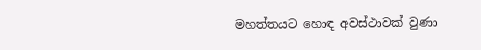මහත්තයට හොඳ අවස්ථාවක් වුණා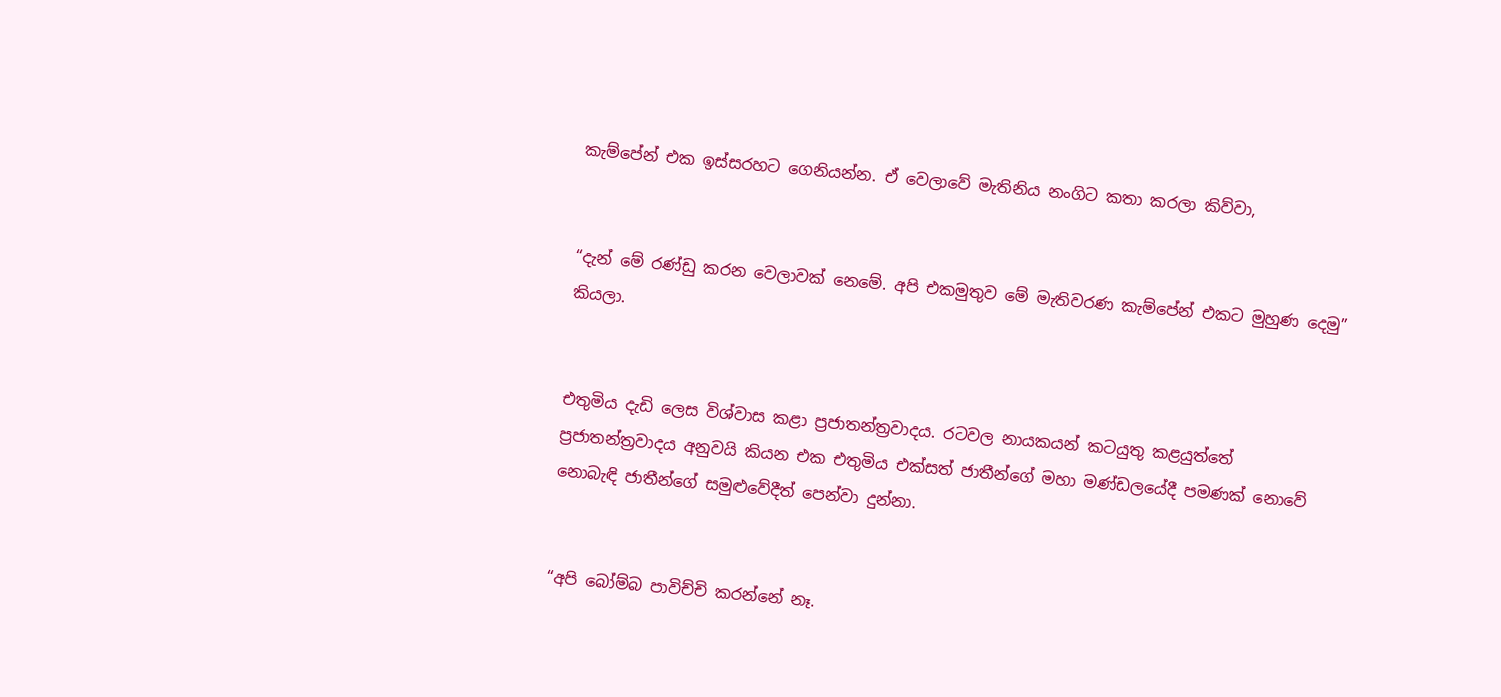කැම්පේන් එක ඉස්සරහට ගෙනියන්න. ඒ වෙලාවේ මැතිනිය නංගිට කතා කරලා කිව්වා,


“දැන් මේ රණ්ඩු කරන වෙලාවක් නෙමේ. අපි එකමුතුව මේ මැතිවරණ කැම්පේන් එකට මුහුණ දෙමු” කියලා.


එතුමිය දැඩි ලෙස විශ්වාස කළා ප්‍රජාතන්ත්‍රවාදය. රටවල නායකයන් කටයුතු කළයුත්තේ ප්‍රජාතන්ත්‍රවාදය අනුවයි කියන එක එතුමිය එක්සත් ජාතීන්ගේ මහා මණ්ඩලයේදී පමණක් නොවේ නොබැඳි ජාතීන්ගේ සමුළුවේදීත් පෙන්වා දුන්නා.


“අපි බෝම්බ පාවිච්චි කරන්නේ නෑ.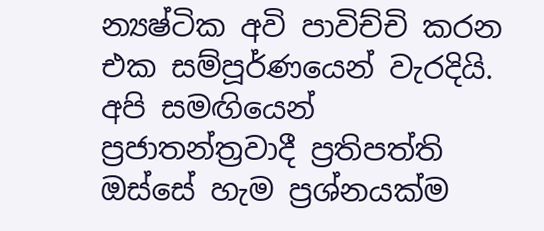න්‍යෂ්ටික අවි පාවිච්චි කරන එක සම්පූර්ණයෙන් වැරදියි. අපි සමඟියෙන් ප්‍රජාතන්ත්‍රවාදී ප්‍රතිපත්ති ඔස්සේ හැම ප්‍රශ්නයක්ම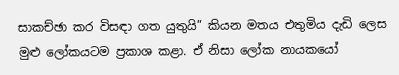සාකච්ඡා කර විසඳා ගත යුතුයි” කියන මතය එතුමිය දැඩි ලෙස මුළු ලෝකයටම ප්‍රකාශ කළා. ඒ නිසා ලෝක නායකයෝ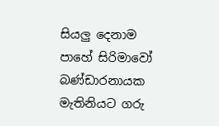සියලු දෙනාම පාහේ සිරිමාවෝ බණ්ඩාරනායක මැතිනියට ගරු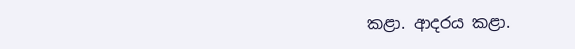කළා. ආදරය කළා.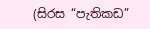(සිරස “පැතිකඩ”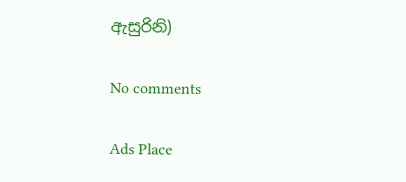ඇසුරිනි)

No comments

Ads Place